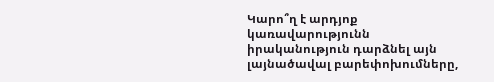Կարո՞ղ է արդյոք կառավարությունն իրականություն դարձնել այն լայնածավալ բարեփոխումները,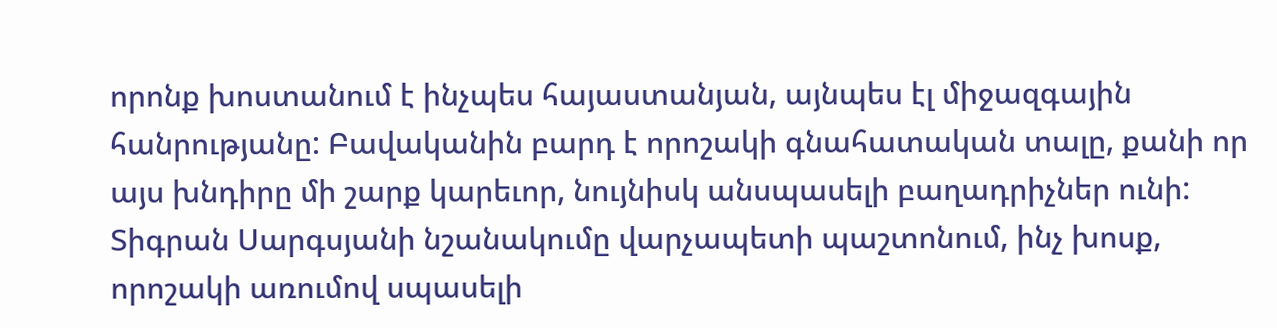որոնք խոստանում է ինչպես հայաստանյան, այնպես էլ միջազգային հանրությանը: Բավականին բարդ է որոշակի գնահատական տալը, քանի որ այս խնդիրը մի շարք կարեւոր, նույնիսկ անսպասելի բաղադրիչներ ունի:
Տիգրան Սարգսյանի նշանակումը վարչապետի պաշտոնում, ինչ խոսք, որոշակի առումով սպասելի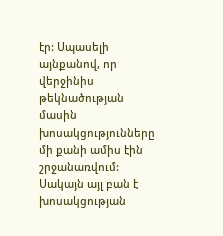էր: Սպասելի այնքանով, որ վերջինիս թեկնածության մասին խոսակցությունները մի քանի ամիս էին շրջանառվում: Սակայն այլ բան է խոսակցության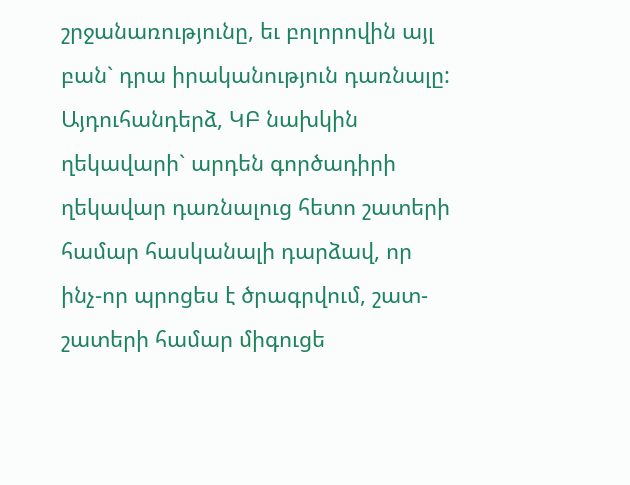շրջանառությունը, եւ բոլորովին այլ բան` դրա իրականություն դառնալը: Այդուհանդերձ, ԿԲ նախկին ղեկավարի` արդեն գործադիրի ղեկավար դառնալուց հետո շատերի համար հասկանալի դարձավ, որ ինչ-որ պրոցես է ծրագրվում, շատ-շատերի համար միգուցե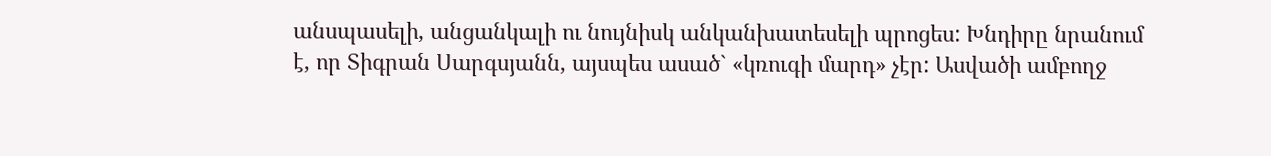անսպասելի, անցանկալի ու նույնիսկ անկանխատեսելի պրոցես: Խնդիրը նրանում է, որ Տիգրան Սարգսյանն, այսպես ասած` «կռուգի մարդ» չէր: Ասվածի ամբողջ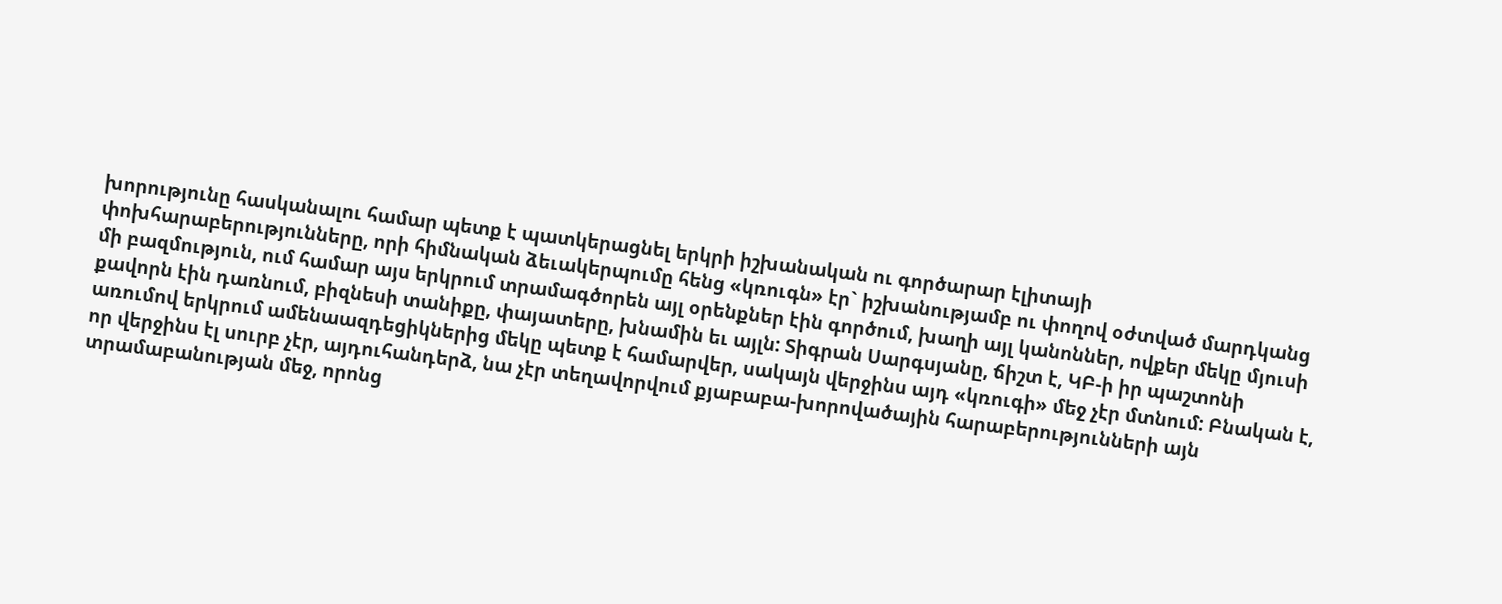խորությունը հասկանալու համար պետք է պատկերացնել երկրի իշխանական ու գործարար էլիտայի փոխհարաբերությունները, որի հիմնական ձեւակերպումը հենց «կռուգն» էր` իշխանությամբ ու փողով օժտված մարդկանց մի բազմություն, ում համար այս երկրում տրամագծորեն այլ օրենքներ էին գործում, խաղի այլ կանոններ, ովքեր մեկը մյուսի քավորն էին դառնում, բիզնեսի տանիքը, փայատերը, խնամին եւ այլն: Տիգրան Սարգսյանը, ճիշտ է, ԿԲ-ի իր պաշտոնի առումով երկրում ամենաազդեցիկներից մեկը պետք է համարվեր, սակայն վերջինս այդ «կռուգի» մեջ չէր մտնում: Բնական է, որ վերջինս էլ սուրբ չէր, այդուհանդերձ, նա չէր տեղավորվում քյաբաբա-խորովածային հարաբերությունների այն տրամաբանության մեջ, որոնց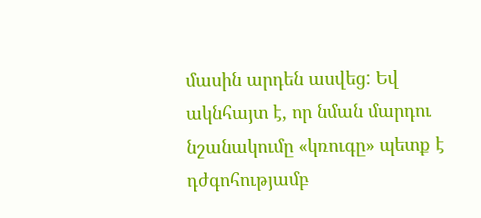մասին արդեն ասվեց: Եվ ակնհայտ է, որ նման մարդու նշանակումը «կռուգը» պետք է դժգոհությամբ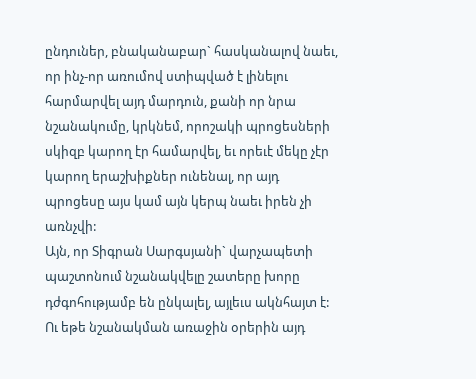ընդուներ, բնականաբար` հասկանալով նաեւ, որ ինչ-որ առումով ստիպված է լինելու հարմարվել այդ մարդուն, քանի որ նրա նշանակումը, կրկնեմ, որոշակի պրոցեսների սկիզբ կարող էր համարվել, եւ որեւէ մեկը չէր կարող երաշխիքներ ունենալ, որ այդ պրոցեսը այս կամ այն կերպ նաեւ իրեն չի առնչվի:
Այն, որ Տիգրան Սարգսյանի` վարչապետի պաշտոնում նշանակվելը շատերը խորը դժգոհությամբ են ընկալել, այլեւս ակնհայտ է: Ու եթե նշանակման առաջին օրերին այդ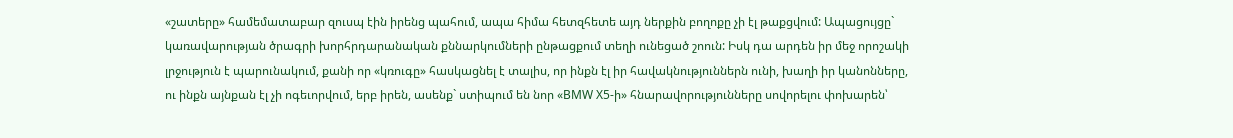«շատերը» համեմատաբար զուսպ էին իրենց պահում, ապա հիմա հետզհետե այդ ներքին բողոքը չի էլ թաքցվում: Ապացույցը` կառավարության ծրագրի խորհրդարանական քննարկումների ընթացքում տեղի ունեցած շոուն: Իսկ դա արդեն իր մեջ որոշակի լրջություն է պարունակում, քանի որ «կռուգը» հասկացնել է տալիս, որ ինքն էլ իր հավակնություններն ունի, խաղի իր կանոնները, ու ինքն այնքան էլ չի ոգեւորվում, երբ իրեն, ասենք` ստիպում են նոր «BMW X5-ի» հնարավորությունները սովորելու փոխարեն՝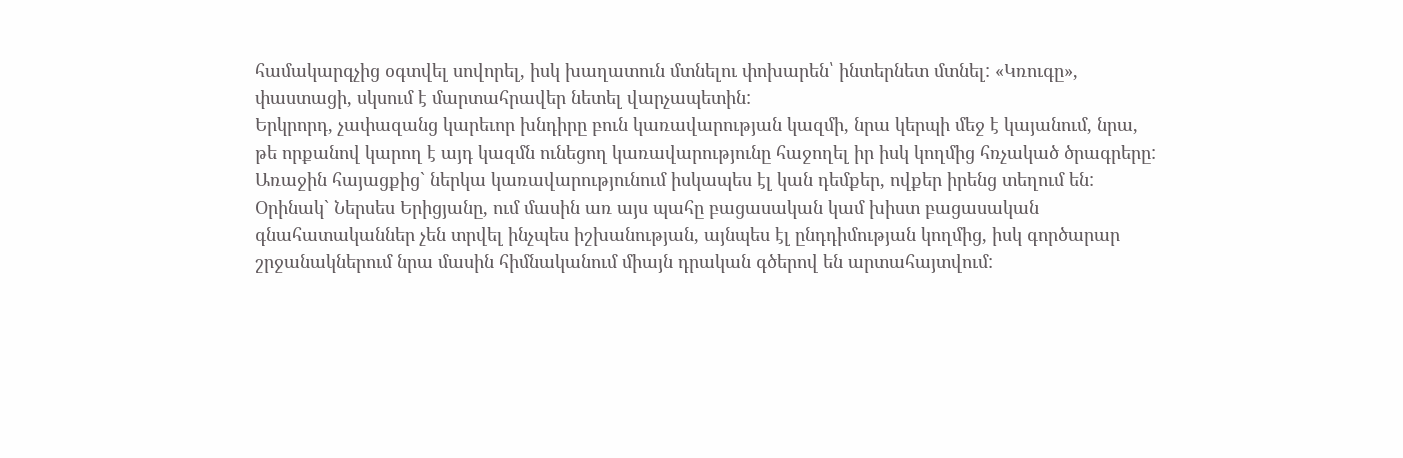համակարգչից օգտվել սովորել, իսկ խաղատուն մտնելու փոխարեն՝ ինտերնետ մտնել: «Կռուգը», փաստացի, սկսում է մարտահրավեր նետել վարչապետին:
Երկրորդ, չափազանց կարեւոր խնդիրը բուն կառավարության կազմի, նրա կերպի մեջ է կայանում, նրա, թե որքանով կարող է այդ կազմն ունեցող կառավարությունը հաջողել իր իսկ կողմից հռչակած ծրագրերը: Առաջին հայացքից` ներկա կառավարությունում իսկապես էլ կան դեմքեր, ովքեր իրենց տեղում են: Օրինակ` Ներսես Երիցյանը, ում մասին առ այս պահը բացասական կամ խիստ բացասական գնահատականներ չեն տրվել ինչպես իշխանության, այնպես էլ ընդդիմության կողմից, իսկ գործարար շրջանակներում նրա մասին հիմնականում միայն դրական գծերով են արտահայտվում: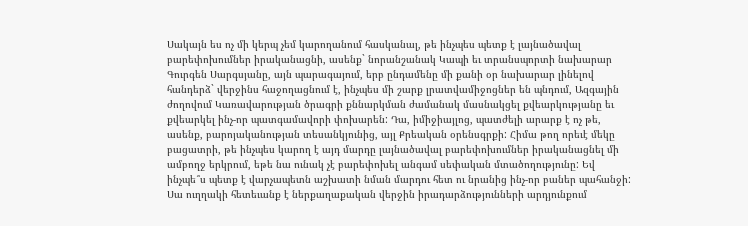Սակայն ես ոչ մի կերպ չեմ կարողանում հասկանալ, թե ինչպես պետք է լայնածավալ բարեփոխումներ իրականացնի, ասենք` նորանշանակ Կապի եւ տրանսպորտի նախարար Գուրգեն Սարգսյանը, այն պարագայում, երբ ընդամենը մի քանի օր նախարար լինելով հանդերձ` վերջինս հաջողացնում է, ինչպես մի շարք լրատվամիջոցներ են պնդում, Ազգային ժողովում Կառավարության ծրագրի քննարկման ժամանակ մասնակցել քվեարկությանը եւ քվեարկել ինչ-որ պատգամավորի փոխարեն: Դա, իմիջիայլոց, պատժելի արարք է ոչ թե, ասենք, բարոյականության տեսանկյունից, այլ Քրեական օրենսգրքի: Հիմա թող որեւէ մեկը բացատրի, թե ինչպես կարող է այդ մարդը լայնածավալ բարեփոխումներ իրականացնել մի ամբողջ երկրում, եթե նա ունակ չէ բարեփոխել անգամ սեփական մտածողությունը: Եվ ինչպե՞ս պետք է վարչապետն աշխատի նման մարդու հետ ու նրանից ինչ-որ բաներ պահանջի: Սա ուղղակի հետեւանք է ներքաղաքական վերջին իրադարձությունների արդյունքում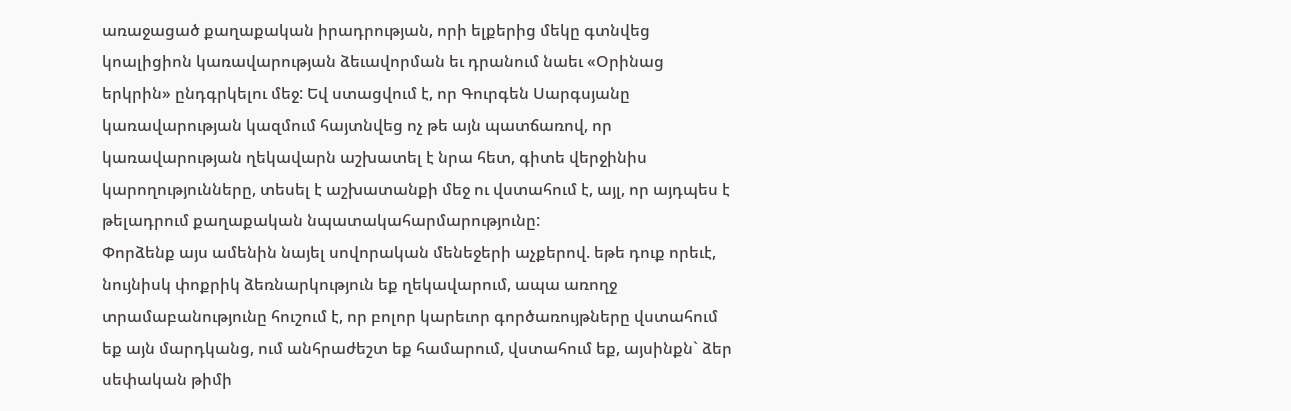առաջացած քաղաքական իրադրության, որի ելքերից մեկը գտնվեց կոալիցիոն կառավարության ձեւավորման եւ դրանում նաեւ «Օրինաց երկրին» ընդգրկելու մեջ: Եվ ստացվում է, որ Գուրգեն Սարգսյանը կառավարության կազմում հայտնվեց ոչ թե այն պատճառով, որ կառավարության ղեկավարն աշխատել է նրա հետ, գիտե վերջինիս կարողությունները, տեսել է աշխատանքի մեջ ու վստահում է, այլ, որ այդպես է թելադրում քաղաքական նպատակահարմարությունը:
Փորձենք այս ամենին նայել սովորական մենեջերի աչքերով. եթե դուք որեւէ, նույնիսկ փոքրիկ ձեռնարկություն եք ղեկավարում, ապա առողջ տրամաբանությունը հուշում է, որ բոլոր կարեւոր գործառույթները վստահում եք այն մարդկանց, ում անհրաժեշտ եք համարում, վստահում եք, այսինքն` ձեր սեփական թիմի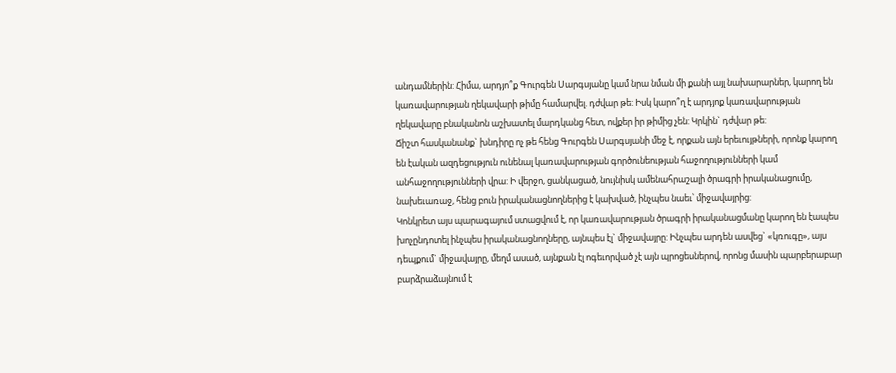անդամներին: Հիմա, արդյո՞ք Գուրգեն Սարգսյանը կամ նրա նման մի քանի այլ նախարարներ, կարող են կառավարության ղեկավարի թիմը համարվել. դժվար թե: Իսկ կարո՞ղ է արդյոք կառավարության ղեկավարը բնականոն աշխատել մարդկանց հետ, ովքեր իր թիմից չեն: Կրկին` դժվար թե:
Ճիշտ հասկանանք` խնդիրը ոչ թե հենց Գուրգեն Սարգսյանի մեջ է, որքան այն երեւույթների, որոնք կարող են էական ազդեցություն ունենալ կառավարության գործունեության հաջողությունների կամ անհաջողությունների վրա: Ի վերջո, ցանկացած, նույնիսկ ամենահրաշալի ծրագրի իրականացումը, նախեւառաջ, հենց բուն իրականացնողներից է կախված, ինչպես նաեւ՝ միջավայրից:
Կոնկրետ այս պարագայում ստացվում է, որ կառավարության ծրագրի իրականացմանը կարող են էապես խոչընդոտել ինչպես իրականացնողները, այնպես էլ` միջավայրը: Ինչպես արդեն ասվեց` «կռուգը», այս դեպքում` միջավայրը, մեղմ ասած, այնքան էլ ոգեւորված չէ այն պրոցեսներով, որոնց մասին պարբերաբար բարձրաձայնում է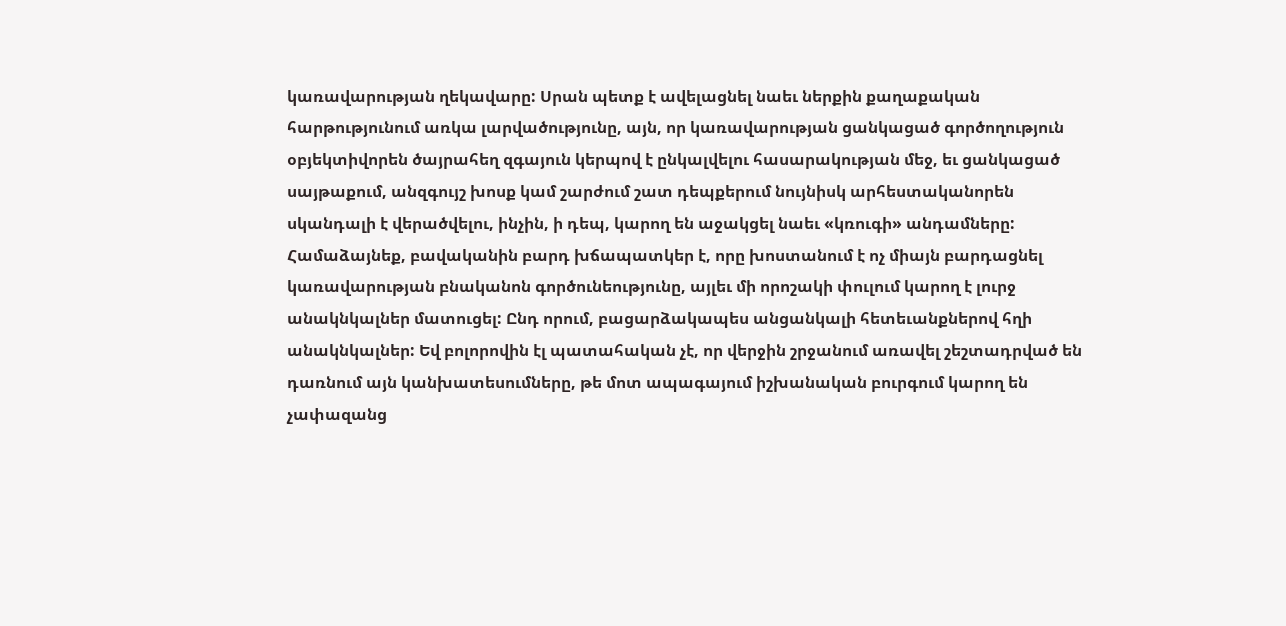կառավարության ղեկավարը: Սրան պետք է ավելացնել նաեւ ներքին քաղաքական հարթությունում առկա լարվածությունը, այն, որ կառավարության ցանկացած գործողություն օբյեկտիվորեն ծայրահեղ զգայուն կերպով է ընկալվելու հասարակության մեջ, եւ ցանկացած սայթաքում, անզգույշ խոսք կամ շարժում շատ դեպքերում նույնիսկ արհեստականորեն սկանդալի է վերածվելու, ինչին, ի դեպ, կարող են աջակցել նաեւ «կռուգի» անդամները:
Համաձայնեք, բավականին բարդ խճապատկեր է, որը խոստանում է ոչ միայն բարդացնել կառավարության բնականոն գործունեությունը, այլեւ մի որոշակի փուլում կարող է լուրջ անակնկալներ մատուցել: Ընդ որում, բացարձակապես անցանկալի հետեւանքներով հղի անակնկալներ: Եվ բոլորովին էլ պատահական չէ, որ վերջին շրջանում առավել շեշտադրված են դառնում այն կանխատեսումները, թե մոտ ապագայում իշխանական բուրգում կարող են չափազանց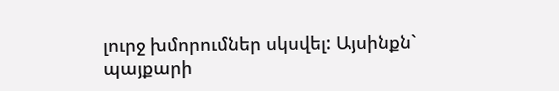լուրջ խմորումներ սկսվել: Այսինքն` պայքարի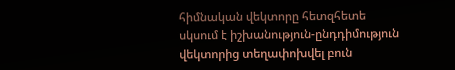հիմնական վեկտորը հետզհետե սկսում է իշխանություն-ընդդիմություն վեկտորից տեղափոխվել բուն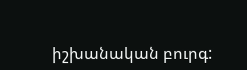իշխանական բուրգ: